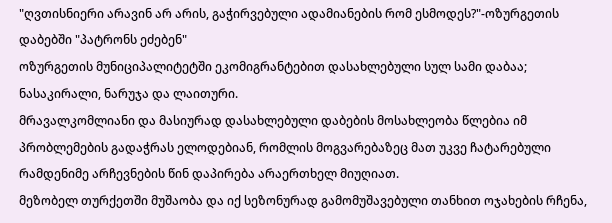"ღვთისნიერი არავინ არ არის, გაჭირვებული ადამიანების რომ ესმოდეს?"-ოზურგეთის დაბებში "პატრონს ეძებენ"
ოზურგეთის მუნიციპალიტეტში ეკომიგრანტებით დასახლებული სულ სამი დაბაა; ნასაკირალი, ნარუჯა და ლაითური.
მრავალკომლიანი და მასიურად დასახლებული დაბების მოსახლეობა წლებია იმ პრობლემების გადაჭრას ელოდებიან, რომლის მოგვარებაზეც მათ უკვე ჩატარებული რამდენიმე არჩევნების წინ დაპირება არაერთხელ მიუღიათ.
მეზობელ თურქეთში მუშაობა და იქ სეზონურად გამომუშავებული თანხით ოჯახების რჩენა,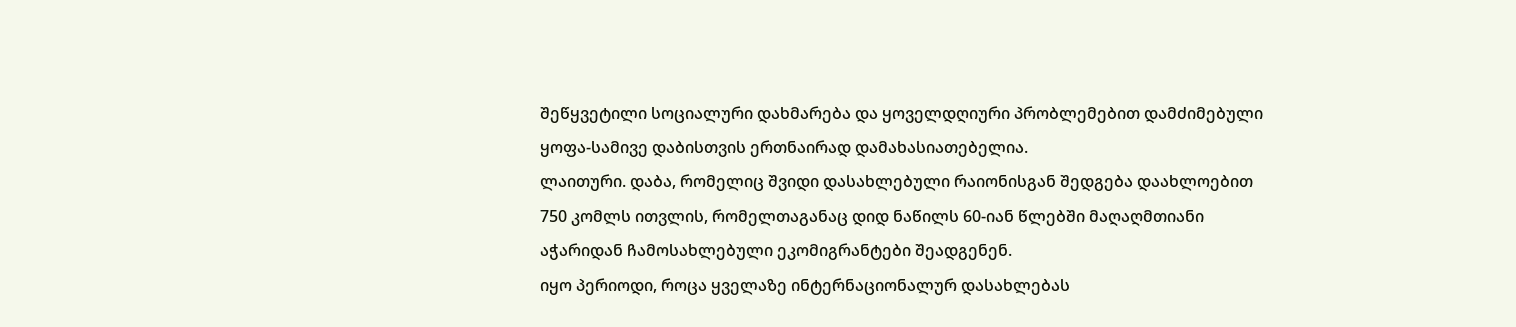შეწყვეტილი სოციალური დახმარება და ყოველდღიური პრობლემებით დამძიმებული ყოფა-სამივე დაბისთვის ერთნაირად დამახასიათებელია.
ლაითური. დაბა, რომელიც შვიდი დასახლებული რაიონისგან შედგება დაახლოებით 750 კომლს ითვლის, რომელთაგანაც დიდ ნაწილს 60-იან წლებში მაღაღმთიანი აჭარიდან ჩამოსახლებული ეკომიგრანტები შეადგენენ.
იყო პერიოდი, როცა ყველაზე ინტერნაციონალურ დასახლებას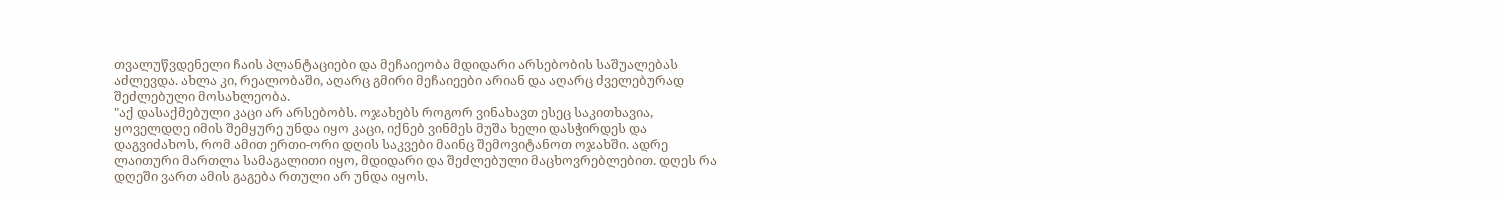თვალუწვდენელი ჩაის პლანტაციები და მეჩაიეობა მდიდარი არსებობის საშუალებას აძლევდა. ახლა კი, რეალობაში, აღარც გმირი მეჩაიეები არიან და აღარც ძველებურად შეძლებული მოსახლეობა.
"აქ დასაქმებული კაცი არ არსებობს. ოჯახებს როგორ ვინახავთ ესეც საკითხავია, ყოველდღე იმის შემყურე უნდა იყო კაცი, იქნებ ვინმეს მუშა ხელი დასჭირდეს და დაგვიძახოს, რომ ამით ერთი-ორი დღის საკვები მაინც შემოვიტანოთ ოჯახში. ადრე ლაითური მართლა სამაგალითი იყო, მდიდარი და შეძლებული მაცხოვრებლებით. დღეს რა დღეში ვართ ამის გაგება რთული არ უნდა იყოს.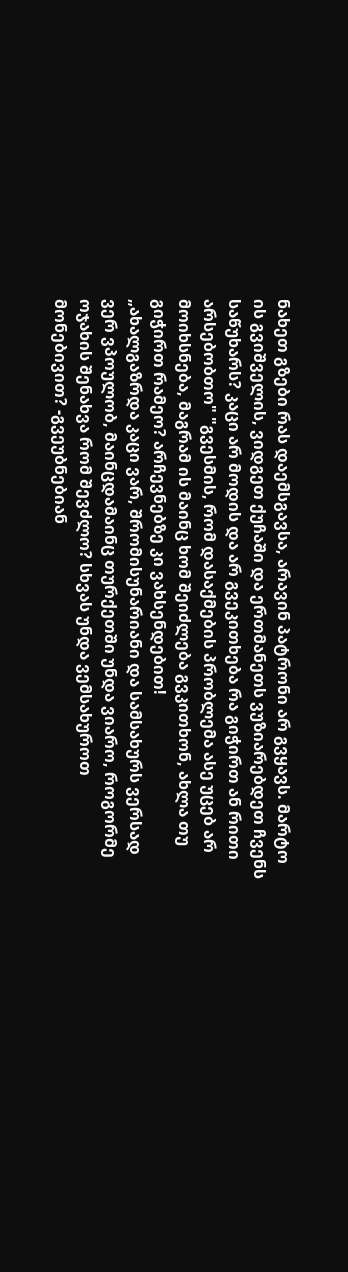ნახეთ გზები რას დაემსგავსა, არავინ პატრონი არ გვყავს. მარტო ის გვიშველის, ვიდგეთ ქუჩაში და ერთმანეთს ვუზიარებდეთ ჩვენს საწუხარს? კაცი არ მოდის და არ გვეკითხება რა გიჭირთ ან რითი არსებობთო" "გვესმის, რომ დასაქმების პრობლემა ასე უცებ არ მოიხსნება, მაგრამ ის მაინც ხომ შეიძლება გვკითხონ, ახლა თუ გიჭირთ რამეო? არჩევნებზე კი ვახსენდებით!
„ახალგაზრდა კაცი ვარ, შრომისუნარიანი და სამსახურს ვერსად ვერ ვპოულობ, მაინცდამაინც თურქეთში უნდა ვიარო, როგორმე ოჯახის შენახვა რომ შევძლო? სხვას უნდა ვემსახუროთ მონებივით? -გვეუბნებიან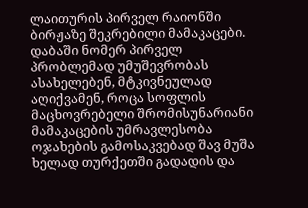ლაითურის პირველ რაიონში ბირჟაზე შეკრებილი მამაკაცები.
დაბაში ნომერ პირველ პრობლემად უმუშევრობას ასახელებენ, მტკივნეულად აღიქვამენ, როცა სოფლის მაცხოვრებელი შრომისუნარიანი მამაკაცების უმრავლესობა ოჯახების გამოსაკვებად შავ მუშა ხელად თურქეთში გადადის და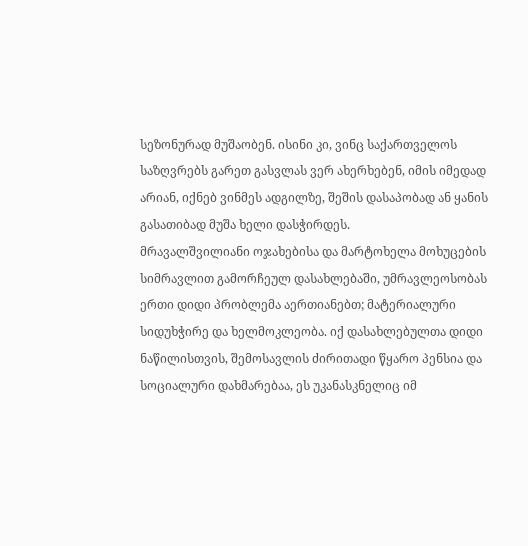სეზონურად მუშაობენ. ისინი კი, ვინც საქართველოს საზღვრებს გარეთ გასვლას ვერ ახერხებენ, იმის იმედად არიან, იქნებ ვინმეს ადგილზე, შეშის დასაპობად ან ყანის გასათიბად მუშა ხელი დასჭირდეს.
მრავალშვილიანი ოჯახებისა და მარტოხელა მოხუცების სიმრავლით გამორჩეულ დასახლებაში, უმრავლეოსობას ერთი დიდი პრობლემა აერთიანებთ; მატერიალური სიდუხჭირე და ხელმოკლეობა. იქ დასახლებულთა დიდი ნაწილისთვის, შემოსავლის ძირითადი წყარო პენსია და სოციალური დახმარებაა, ეს უკანასკნელიც იმ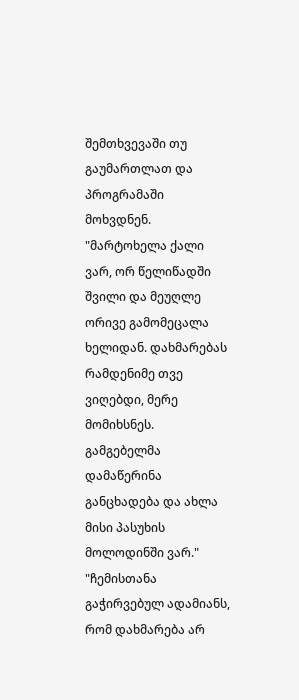შემთხვევაში თუ გაუმართლათ და პროგრამაში მოხვდნენ. "მარტოხელა ქალი ვარ, ორ წელიწადში შვილი და მეუღლე ორივე გამომეცალა ხელიდან. დახმარებას რამდენიმე თვე ვიღებდი, მერე მომიხსნეს. გამგებელმა დამაწერინა განცხადება და ახლა მისი პასუხის მოლოდინში ვარ." "ჩემისთანა გაჭირვებულ ადამიანს, რომ დახმარება არ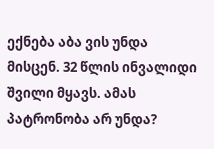ექნება აბა ვის უნდა მისცენ. 32 წლის ინვალიდი შვილი მყავს. ამას პატრონობა არ უნდა?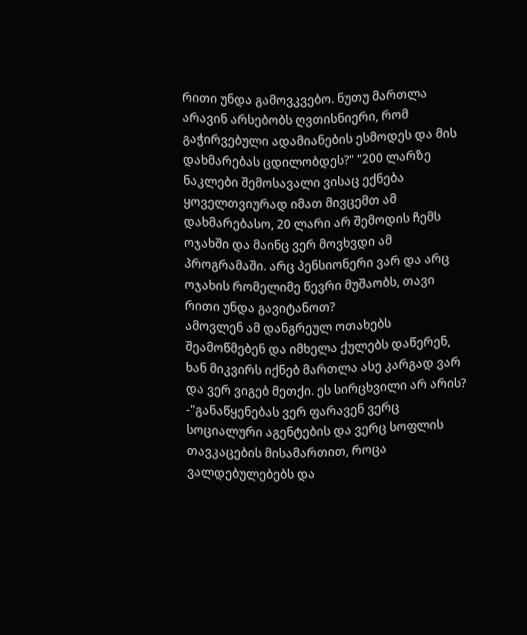რითი უნდა გამოვკვებო. ნუთუ მართლა არავინ არსებობს ღვთისნიერი, რომ გაჭირვებული ადამიანების ესმოდეს და მის დახმარებას ცდილობდეს?" "200 ლარზე ნაკლები შემოსავალი ვისაც ექნება ყოველთვიურად იმათ მივცემთ ამ დახმარებასო, 20 ლარი არ შემოდის ჩემს ოჯახში და მაინც ვერ მოვხვდი ამ პროგრამაში. არც პენსიონერი ვარ და არც ოჯახის რომელიმე წევრი მუშაობს, თავი რითი უნდა გავიტანოთ?
ამოვლენ ამ დანგრეულ ოთახებს შეამოწმებენ და იმხელა ქულებს დაწერენ, ხან მიკვირს იქნებ მართლა ასე კარგად ვარ და ვერ ვიგებ მეთქი. ეს სირცხვილი არ არის?
-"განაწყენებას ვერ ფარავენ ვერც სოციალური აგენტების და ვერც სოფლის თავკაცების მისამართით, როცა ვალდებულებებს და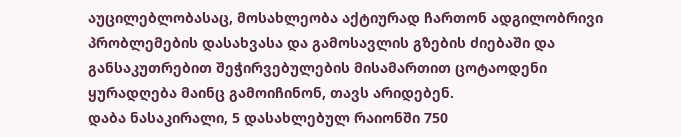აუცილებლობასაც, მოსახლეობა აქტიურად ჩართონ ადგილობრივი პრობლემების დასახვასა და გამოსავლის გზების ძიებაში და განსაკუთრებით შეჭირვებულების მისამართით ცოტაოდენი ყურადღება მაინც გამოიჩინონ, თავს არიდებენ.
დაბა ნასაკირალი, 5 დასახლებულ რაიონში 750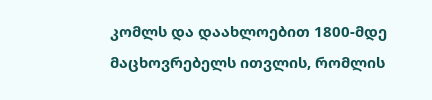კომლს და დაახლოებით 1800-მდე მაცხოვრებელს ითვლის, რომლის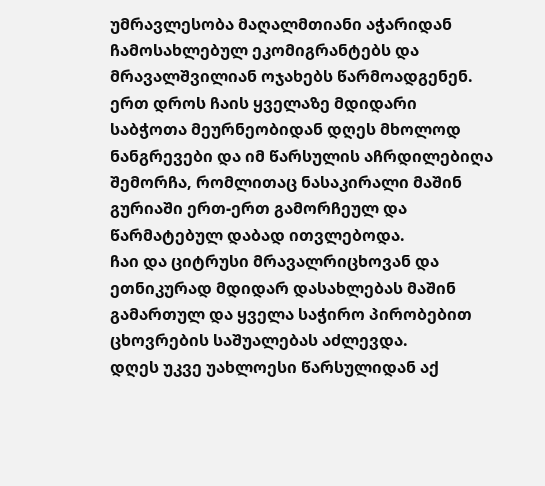უმრავლესობა მაღალმთიანი აჭარიდან ჩამოსახლებულ ეკომიგრანტებს და მრავალშვილიან ოჯახებს წარმოადგენენ.
ერთ დროს ჩაის ყველაზე მდიდარი საბჭოთა მეურნეობიდან დღეს მხოლოდ ნანგრევები და იმ წარსულის აჩრდილებიღა შემორჩა, რომლითაც ნასაკირალი მაშინ გურიაში ერთ-ერთ გამორჩეულ და წარმატებულ დაბად ითვლებოდა.
ჩაი და ციტრუსი მრავალრიცხოვან და ეთნიკურად მდიდარ დასახლებას მაშინ გამართულ და ყველა საჭირო პირობებით ცხოვრების საშუალებას აძლევდა.
დღეს უკვე უახლოესი წარსულიდან აქ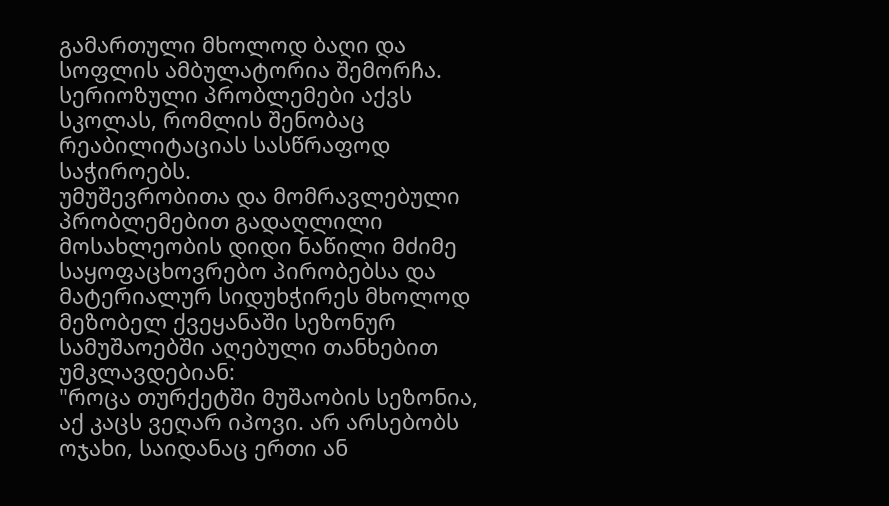გამართული მხოლოდ ბაღი და სოფლის ამბულატორია შემორჩა. სერიოზული პრობლემები აქვს სკოლას, რომლის შენობაც რეაბილიტაციას სასწრაფოდ საჭიროებს.
უმუშევრობითა და მომრავლებული პრობლემებით გადაღლილი მოსახლეობის დიდი ნაწილი მძიმე საყოფაცხოვრებო პირობებსა და მატერიალურ სიდუხჭირეს მხოლოდ მეზობელ ქვეყანაში სეზონურ სამუშაოებში აღებული თანხებით უმკლავდებიან:
"როცა თურქეტში მუშაობის სეზონია, აქ კაცს ვეღარ იპოვი. არ არსებობს ოჯახი, საიდანაც ერთი ან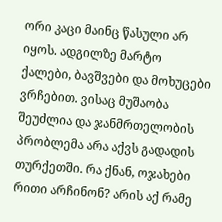ორი კაცი მაინც წასული არ იყოს. ადგილზე მარტო ქალები, ბავშვები და მოხუცები ვრჩებით. ვისაც მუშაობა შეუძლია და ჯანმრთელობის პრობლემა არა აქვს გადადის თურქეთში. რა ქნან, ოჯახები რითი არჩინონ? არის აქ რამე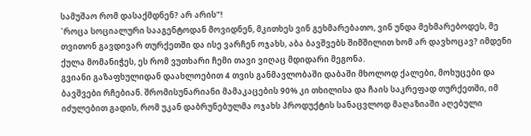სამუშაო რომ დასაქმდნენ? არ არის"!
`როცა სოციალური სააგენტოდან მოვიდნენ, მკითხეს ვინ გეხმარებათო, ვინ უნდა მეხმარებოდეს, მე თვითონ გავდივარ თურქეთში და ისე ვარჩენ ოჯახს, აბა ბავშვებს შიმშილით ხომ არ დავხოცავ? იმდენი ქულა მომანიჭეს, ეს რომ ვუთხარი ჩემი თავი ვიღაც მდიდარი მეგონა.
გვიანი გაზაფხულიდან დაახლოებით 4 თვის განმავლობაში დაბაში მხოლოდ ქალები, მოხუცები და ბავშვები რჩებიან. შრომისუნარიანი მამაკაცების 90% კი თხილისა და ჩაის საკრეფად თურქეთში, იმ იძულებით გადის, რომ უკან დაბრუნებულმა ოჯახს პროდუქტის სანაცვლოდ მაღაზიაში აღებული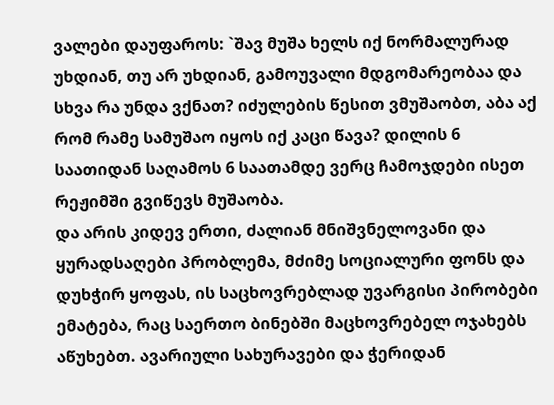ვალები დაუფაროს: `შავ მუშა ხელს იქ ნორმალურად უხდიან, თუ არ უხდიან, გამოუვალი მდგომარეობაა და სხვა რა უნდა ვქნათ? იძულების წესით ვმუშაობთ, აბა აქ რომ რამე სამუშაო იყოს იქ კაცი წავა? დილის 6 საათიდან საღამოს 6 საათამდე ვერც ჩამოჯდები ისეთ რეჟიმში გვიწევს მუშაობა.
და არის კიდევ ერთი, ძალიან მნიშვნელოვანი და ყურადსაღები პრობლემა, მძიმე სოციალური ფონს და დუხჭირ ყოფას, ის საცხოვრებლად უვარგისი პირობები ემატება, რაც საერთო ბინებში მაცხოვრებელ ოჯახებს აწუხებთ. ავარიული სახურავები და ჭერიდან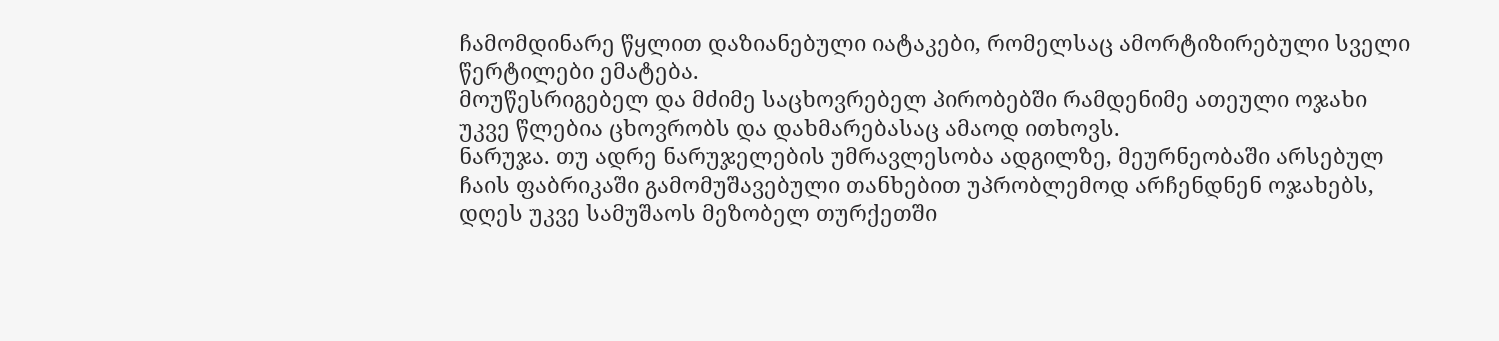ჩამომდინარე წყლით დაზიანებული იატაკები, რომელსაც ამორტიზირებული სველი წერტილები ემატება.
მოუწესრიგებელ და მძიმე საცხოვრებელ პირობებში რამდენიმე ათეული ოჯახი უკვე წლებია ცხოვრობს და დახმარებასაც ამაოდ ითხოვს.
ნარუჯა. თუ ადრე ნარუჯელების უმრავლესობა ადგილზე, მეურნეობაში არსებულ ჩაის ფაბრიკაში გამომუშავებული თანხებით უპრობლემოდ არჩენდნენ ოჯახებს, დღეს უკვე სამუშაოს მეზობელ თურქეთში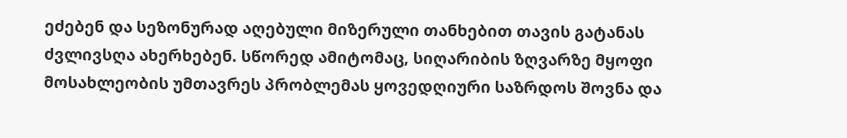ეძებენ და სეზონურად აღებული მიზერული თანხებით თავის გატანას ძვლივსღა ახერხებენ. სწორედ ამიტომაც, სიღარიბის ზღვარზე მყოფი მოსახლეობის უმთავრეს პრობლემას ყოვედღიური საზრდოს შოვნა და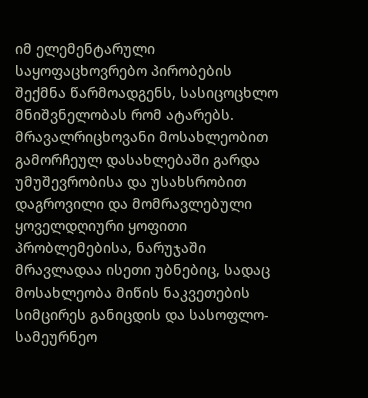იმ ელემენტარული საყოფაცხოვრებო პირობების შექმნა წარმოადგენს, სასიცოცხლო მნიშვნელობას რომ ატარებს.
მრავალრიცხოვანი მოსახლეობით გამორჩეულ დასახლებაში გარდა უმუშევრობისა და უსახსრობით დაგროვილი და მომრავლებული ყოველდღიური ყოფითი პრობლემებისა, ნარუჯაში მრავლადაა ისეთი უბნებიც, სადაც მოსახლეობა მიწის ნაკვეთების სიმცირეს განიცდის და სასოფლო-სამეურნეო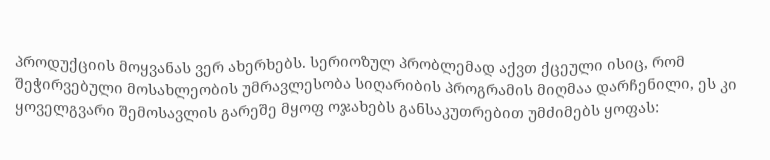პროდუქციის მოყვანას ვერ ახერხებს. სერიოზულ პრობლემად აქვთ ქცეული ისიც, რომ შეჭირვებული მოსახლეობის უმრავლესობა სიღარიბის პროგრამის მიღმაა დარჩენილი, ეს კი ყოველგვარი შემოსავლის გარეშე მყოფ ოჯახებს განსაკუთრებით უმძიმებს ყოფას: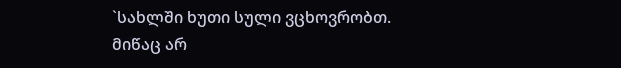`სახლში ხუთი სული ვცხოვრობთ. მიწაც არ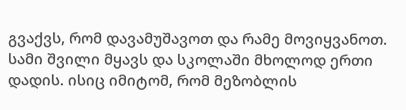გვაქვს, რომ დავამუშავოთ და რამე მოვიყვანოთ. სამი შვილი მყავს და სკოლაში მხოლოდ ერთი დადის. ისიც იმიტომ, რომ მეზობლის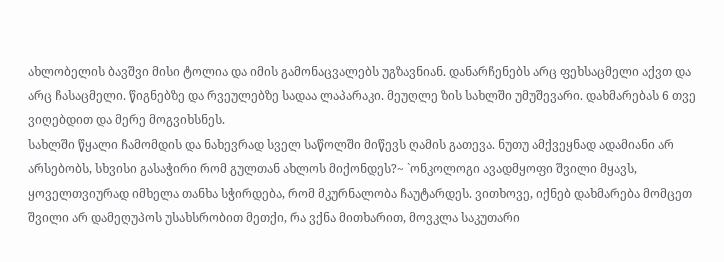ახლობელის ბავშვი მისი ტოლია და იმის გამონაცვალებს უგზავნიან. დანარჩენებს არც ფეხსაცმელი აქვთ და არც ჩასაცმელი. წიგნებზე და რვეულებზე სადაა ლაპარაკი. მეუღლე ზის სახლში უმუშევარი. დახმარებას 6 თვე ვიღებდით და მერე მოგვიხსნეს.
სახლში წყალი ჩამომდის და ნახევრად სველ საწოლში მიწევს ღამის გათევა. ნუთუ ამქვეყნად ადამიანი არ არსებობს, სხვისი გასაჭირი რომ გულთან ახლოს მიქონდეს?~ `ონკოლოგი ავადმყოფი შვილი მყავს, ყოველთვიურად იმხელა თანხა სჭირდება, რომ მკურნალობა ჩაუტარდეს. ვითხოვე, იქნებ დახმარება მომცეთ შვილი არ დამეღუპოს უსახსრობით მეთქი, რა ვქნა მითხარით, მოვკლა საკუთარი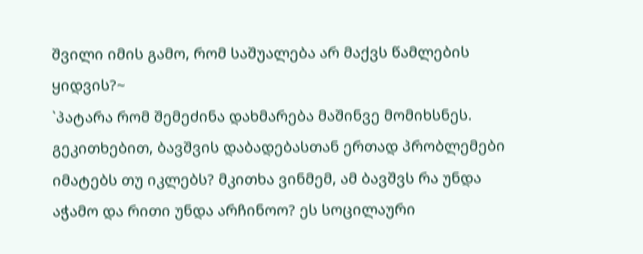შვილი იმის გამო, რომ საშუალება არ მაქვს წამლების ყიდვის?~
`პატარა რომ შემეძინა დახმარება მაშინვე მომიხსნეს. გეკითხებით, ბავშვის დაბადებასთან ერთად პრობლემები იმატებს თუ იკლებს? მკითხა ვინმემ, ამ ბავშვს რა უნდა აჭამო და რითი უნდა არჩინოო? ეს სოცილაური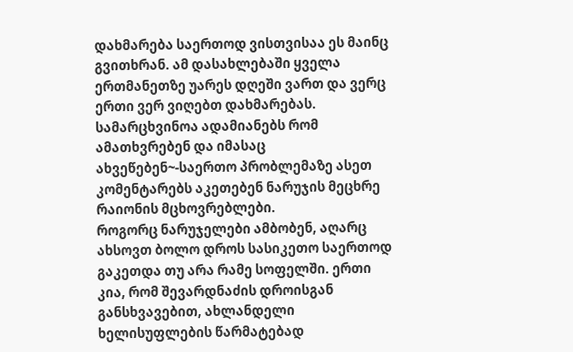დახმარება საერთოდ ვისთვისაა ეს მაინც გვითხრან. ამ დასახლებაში ყველა ერთმანეთზე უარეს დღეში ვართ და ვერც ერთი ვერ ვიღებთ დახმარებას. სამარცხვინოა ადამიანებს რომ ამათხვრებენ და იმასაც ახვეწებენ~-საერთო პრობლემაზე ასეთ კომენტარებს აკეთებენ ნარუჯის მეცხრე რაიონის მცხოვრებლები.
როგორც ნარუჯელები ამბობენ, აღარც ახსოვთ ბოლო დროს სასიკეთო საერთოდ გაკეთდა თუ არა რამე სოფელში. ერთი კია, რომ შევარდნაძის დროისგან განსხვავებით, ახლანდელი ხელისუფლების წარმატებად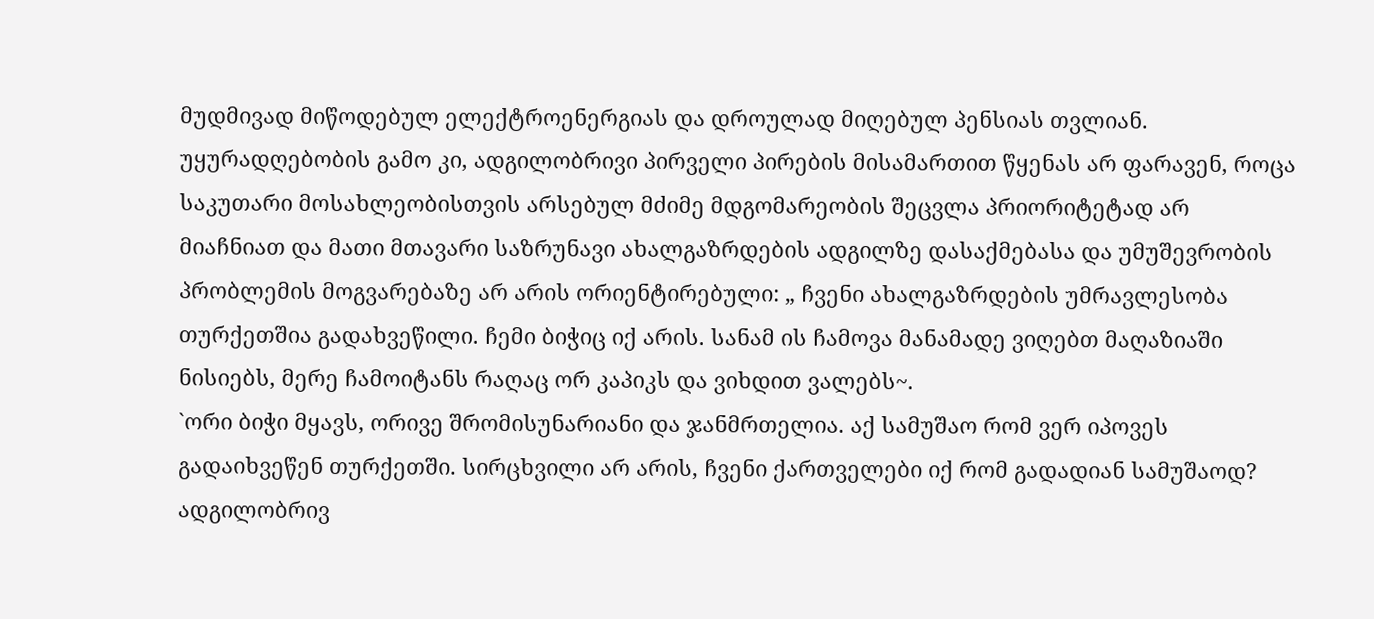მუდმივად მიწოდებულ ელექტროენერგიას და დროულად მიღებულ პენსიას თვლიან. უყურადღებობის გამო კი, ადგილობრივი პირველი პირების მისამართით წყენას არ ფარავენ, როცა საკუთარი მოსახლეობისთვის არსებულ მძიმე მდგომარეობის შეცვლა პრიორიტეტად არ მიაჩნიათ და მათი მთავარი საზრუნავი ახალგაზრდების ადგილზე დასაქმებასა და უმუშევრობის პრობლემის მოგვარებაზე არ არის ორიენტირებული: „ ჩვენი ახალგაზრდების უმრავლესობა თურქეთშია გადახვეწილი. ჩემი ბიჭიც იქ არის. სანამ ის ჩამოვა მანამადე ვიღებთ მაღაზიაში ნისიებს, მერე ჩამოიტანს რაღაც ორ კაპიკს და ვიხდით ვალებს~.
`ორი ბიჭი მყავს, ორივე შრომისუნარიანი და ჯანმრთელია. აქ სამუშაო რომ ვერ იპოვეს გადაიხვეწენ თურქეთში. სირცხვილი არ არის, ჩვენი ქართველები იქ რომ გადადიან სამუშაოდ? ადგილობრივ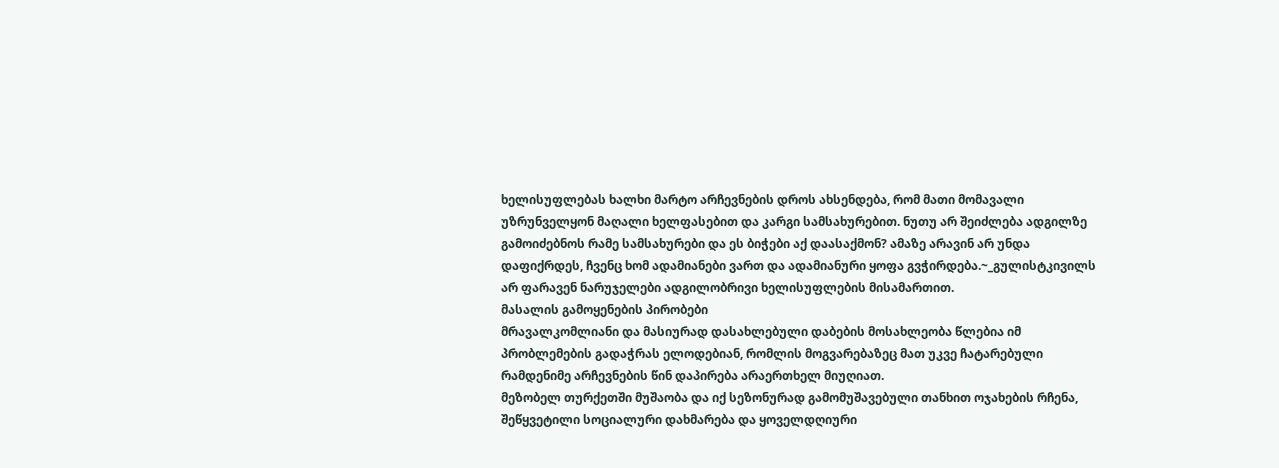ხელისუფლებას ხალხი მარტო არჩევნების დროს ახსენდება, რომ მათი მომავალი უზრუნველყონ მაღალი ხელფასებით და კარგი სამსახურებით. ნუთუ არ შეიძლება ადგილზე გამოიძებნოს რამე სამსახურები და ეს ბიჭები აქ დაასაქმონ? ამაზე არავინ არ უნდა დაფიქრდეს, ჩვენც ხომ ადამიანები ვართ და ადამიანური ყოფა გვჭირდება.~_გულისტკივილს არ ფარავენ ნარუჯელები ადგილობრივი ხელისუფლების მისამართით.
მასალის გამოყენების პირობები
მრავალკომლიანი და მასიურად დასახლებული დაბების მოსახლეობა წლებია იმ პრობლემების გადაჭრას ელოდებიან, რომლის მოგვარებაზეც მათ უკვე ჩატარებული რამდენიმე არჩევნების წინ დაპირება არაერთხელ მიუღიათ.
მეზობელ თურქეთში მუშაობა და იქ სეზონურად გამომუშავებული თანხით ოჯახების რჩენა, შეწყვეტილი სოციალური დახმარება და ყოველდღიური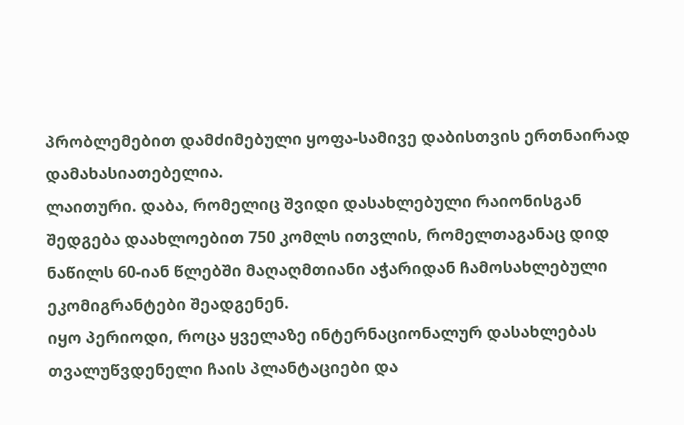პრობლემებით დამძიმებული ყოფა-სამივე დაბისთვის ერთნაირად დამახასიათებელია.
ლაითური. დაბა, რომელიც შვიდი დასახლებული რაიონისგან შედგება დაახლოებით 750 კომლს ითვლის, რომელთაგანაც დიდ ნაწილს 60-იან წლებში მაღაღმთიანი აჭარიდან ჩამოსახლებული ეკომიგრანტები შეადგენენ.
იყო პერიოდი, როცა ყველაზე ინტერნაციონალურ დასახლებას თვალუწვდენელი ჩაის პლანტაციები და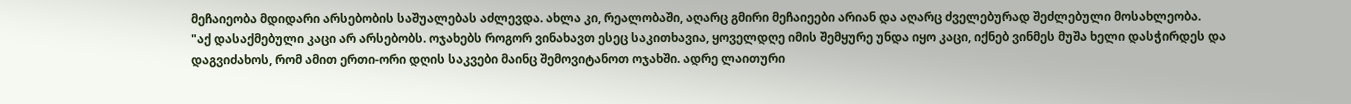მეჩაიეობა მდიდარი არსებობის საშუალებას აძლევდა. ახლა კი, რეალობაში, აღარც გმირი მეჩაიეები არიან და აღარც ძველებურად შეძლებული მოსახლეობა.
"აქ დასაქმებული კაცი არ არსებობს. ოჯახებს როგორ ვინახავთ ესეც საკითხავია, ყოველდღე იმის შემყურე უნდა იყო კაცი, იქნებ ვინმეს მუშა ხელი დასჭირდეს და დაგვიძახოს, რომ ამით ერთი-ორი დღის საკვები მაინც შემოვიტანოთ ოჯახში. ადრე ლაითური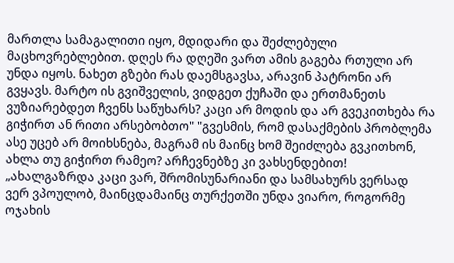მართლა სამაგალითი იყო, მდიდარი და შეძლებული მაცხოვრებლებით. დღეს რა დღეში ვართ ამის გაგება რთული არ უნდა იყოს. ნახეთ გზები რას დაემსგავსა, არავინ პატრონი არ გვყავს. მარტო ის გვიშველის, ვიდგეთ ქუჩაში და ერთმანეთს ვუზიარებდეთ ჩვენს საწუხარს? კაცი არ მოდის და არ გვეკითხება რა გიჭირთ ან რითი არსებობთო" "გვესმის, რომ დასაქმების პრობლემა ასე უცებ არ მოიხსნება, მაგრამ ის მაინც ხომ შეიძლება გვკითხონ, ახლა თუ გიჭირთ რამეო? არჩევნებზე კი ვახსენდებით!
„ახალგაზრდა კაცი ვარ, შრომისუნარიანი და სამსახურს ვერსად ვერ ვპოულობ, მაინცდამაინც თურქეთში უნდა ვიარო, როგორმე ოჯახის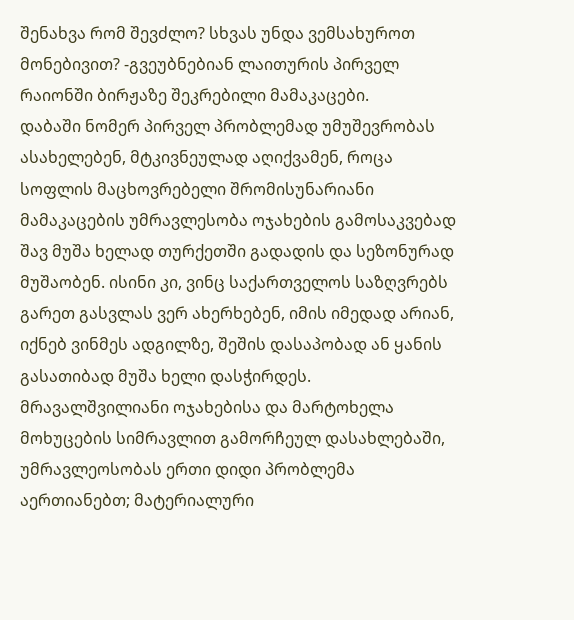შენახვა რომ შევძლო? სხვას უნდა ვემსახუროთ მონებივით? -გვეუბნებიან ლაითურის პირველ რაიონში ბირჟაზე შეკრებილი მამაკაცები.
დაბაში ნომერ პირველ პრობლემად უმუშევრობას ასახელებენ, მტკივნეულად აღიქვამენ, როცა სოფლის მაცხოვრებელი შრომისუნარიანი მამაკაცების უმრავლესობა ოჯახების გამოსაკვებად შავ მუშა ხელად თურქეთში გადადის და სეზონურად მუშაობენ. ისინი კი, ვინც საქართველოს საზღვრებს გარეთ გასვლას ვერ ახერხებენ, იმის იმედად არიან, იქნებ ვინმეს ადგილზე, შეშის დასაპობად ან ყანის გასათიბად მუშა ხელი დასჭირდეს.
მრავალშვილიანი ოჯახებისა და მარტოხელა მოხუცების სიმრავლით გამორჩეულ დასახლებაში, უმრავლეოსობას ერთი დიდი პრობლემა აერთიანებთ; მატერიალური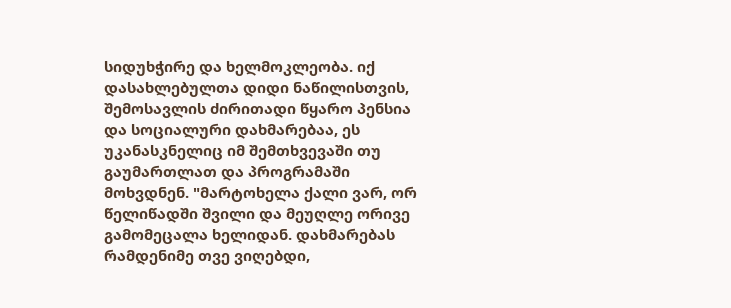სიდუხჭირე და ხელმოკლეობა. იქ დასახლებულთა დიდი ნაწილისთვის, შემოსავლის ძირითადი წყარო პენსია და სოციალური დახმარებაა, ეს უკანასკნელიც იმ შემთხვევაში თუ გაუმართლათ და პროგრამაში მოხვდნენ. "მარტოხელა ქალი ვარ, ორ წელიწადში შვილი და მეუღლე ორივე გამომეცალა ხელიდან. დახმარებას რამდენიმე თვე ვიღებდი,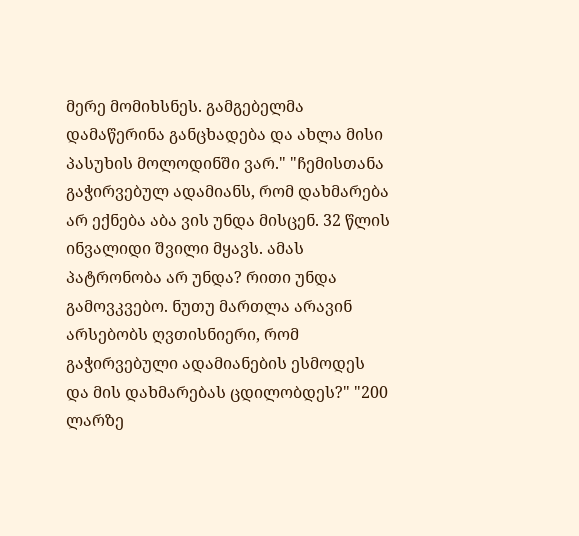მერე მომიხსნეს. გამგებელმა დამაწერინა განცხადება და ახლა მისი პასუხის მოლოდინში ვარ." "ჩემისთანა გაჭირვებულ ადამიანს, რომ დახმარება არ ექნება აბა ვის უნდა მისცენ. 32 წლის ინვალიდი შვილი მყავს. ამას პატრონობა არ უნდა? რითი უნდა გამოვკვებო. ნუთუ მართლა არავინ არსებობს ღვთისნიერი, რომ გაჭირვებული ადამიანების ესმოდეს და მის დახმარებას ცდილობდეს?" "200 ლარზე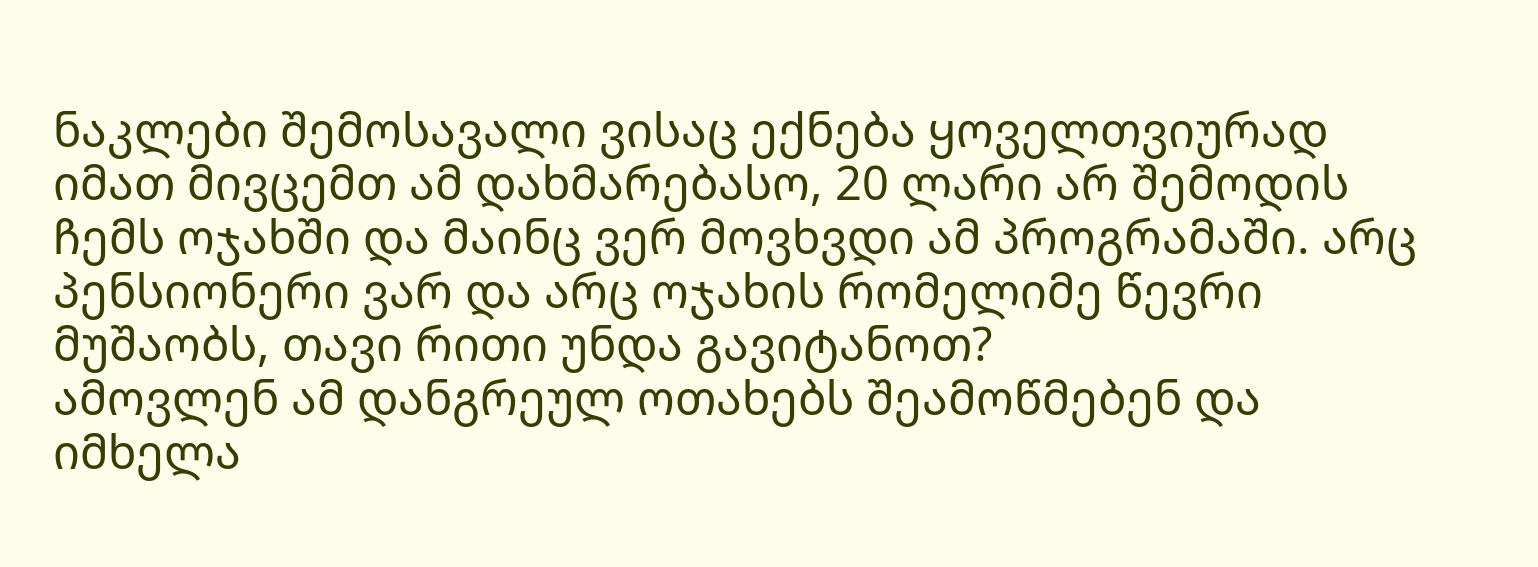ნაკლები შემოსავალი ვისაც ექნება ყოველთვიურად იმათ მივცემთ ამ დახმარებასო, 20 ლარი არ შემოდის ჩემს ოჯახში და მაინც ვერ მოვხვდი ამ პროგრამაში. არც პენსიონერი ვარ და არც ოჯახის რომელიმე წევრი მუშაობს, თავი რითი უნდა გავიტანოთ?
ამოვლენ ამ დანგრეულ ოთახებს შეამოწმებენ და იმხელა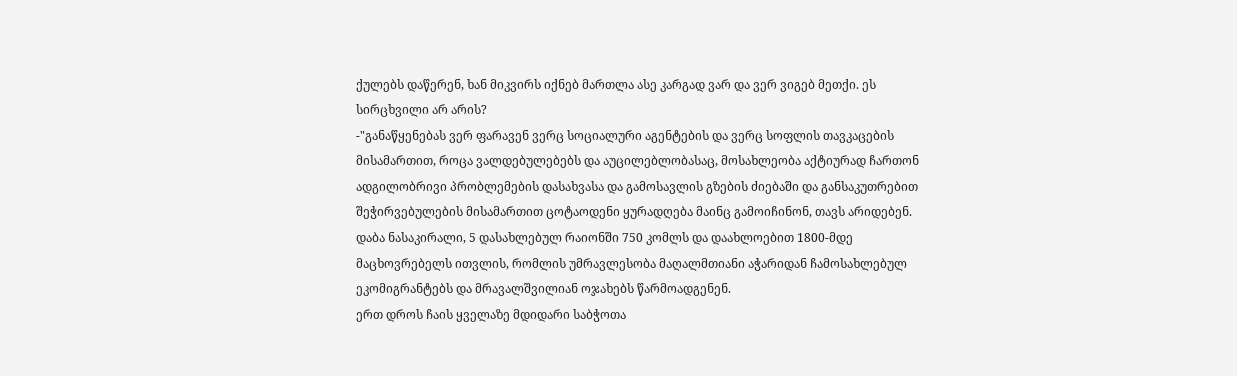ქულებს დაწერენ, ხან მიკვირს იქნებ მართლა ასე კარგად ვარ და ვერ ვიგებ მეთქი. ეს სირცხვილი არ არის?
-"განაწყენებას ვერ ფარავენ ვერც სოციალური აგენტების და ვერც სოფლის თავკაცების მისამართით, როცა ვალდებულებებს და აუცილებლობასაც, მოსახლეობა აქტიურად ჩართონ ადგილობრივი პრობლემების დასახვასა და გამოსავლის გზების ძიებაში და განსაკუთრებით შეჭირვებულების მისამართით ცოტაოდენი ყურადღება მაინც გამოიჩინონ, თავს არიდებენ.
დაბა ნასაკირალი, 5 დასახლებულ რაიონში 750 კომლს და დაახლოებით 1800-მდე მაცხოვრებელს ითვლის, რომლის უმრავლესობა მაღალმთიანი აჭარიდან ჩამოსახლებულ ეკომიგრანტებს და მრავალშვილიან ოჯახებს წარმოადგენენ.
ერთ დროს ჩაის ყველაზე მდიდარი საბჭოთა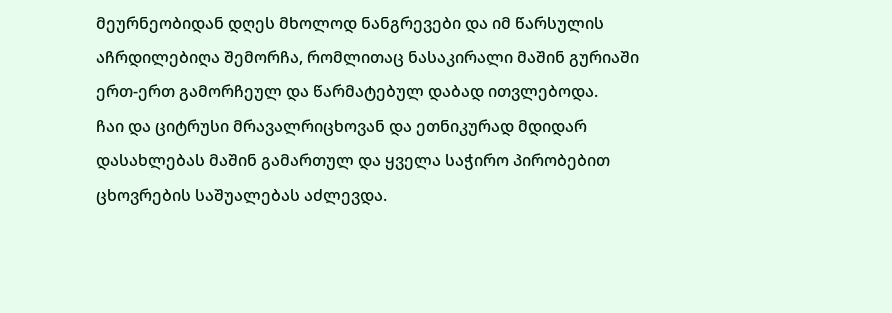მეურნეობიდან დღეს მხოლოდ ნანგრევები და იმ წარსულის აჩრდილებიღა შემორჩა, რომლითაც ნასაკირალი მაშინ გურიაში ერთ-ერთ გამორჩეულ და წარმატებულ დაბად ითვლებოდა.
ჩაი და ციტრუსი მრავალრიცხოვან და ეთნიკურად მდიდარ დასახლებას მაშინ გამართულ და ყველა საჭირო პირობებით ცხოვრების საშუალებას აძლევდა.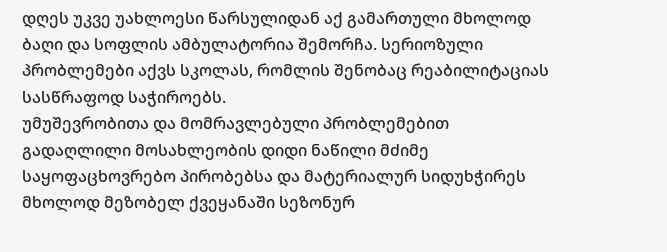დღეს უკვე უახლოესი წარსულიდან აქ გამართული მხოლოდ ბაღი და სოფლის ამბულატორია შემორჩა. სერიოზული პრობლემები აქვს სკოლას, რომლის შენობაც რეაბილიტაციას სასწრაფოდ საჭიროებს.
უმუშევრობითა და მომრავლებული პრობლემებით გადაღლილი მოსახლეობის დიდი ნაწილი მძიმე საყოფაცხოვრებო პირობებსა და მატერიალურ სიდუხჭირეს მხოლოდ მეზობელ ქვეყანაში სეზონურ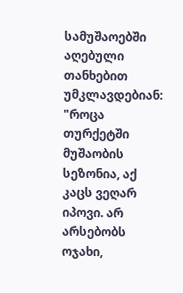სამუშაოებში აღებული თანხებით უმკლავდებიან:
"როცა თურქეტში მუშაობის სეზონია, აქ კაცს ვეღარ იპოვი. არ არსებობს ოჯახი,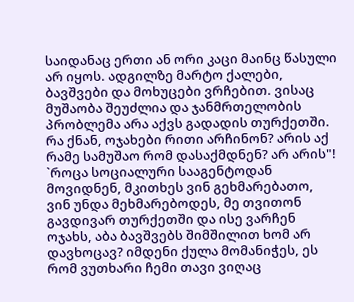საიდანაც ერთი ან ორი კაცი მაინც წასული არ იყოს. ადგილზე მარტო ქალები, ბავშვები და მოხუცები ვრჩებით. ვისაც მუშაობა შეუძლია და ჯანმრთელობის პრობლემა არა აქვს გადადის თურქეთში. რა ქნან, ოჯახები რითი არჩინონ? არის აქ რამე სამუშაო რომ დასაქმდნენ? არ არის"!
`როცა სოციალური სააგენტოდან მოვიდნენ, მკითხეს ვინ გეხმარებათო, ვინ უნდა მეხმარებოდეს, მე თვითონ გავდივარ თურქეთში და ისე ვარჩენ ოჯახს, აბა ბავშვებს შიმშილით ხომ არ დავხოცავ? იმდენი ქულა მომანიჭეს, ეს რომ ვუთხარი ჩემი თავი ვიღაც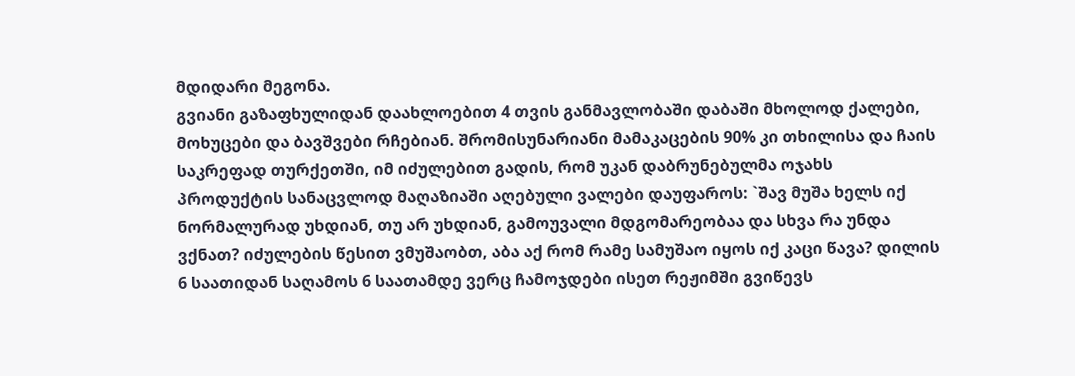მდიდარი მეგონა.
გვიანი გაზაფხულიდან დაახლოებით 4 თვის განმავლობაში დაბაში მხოლოდ ქალები, მოხუცები და ბავშვები რჩებიან. შრომისუნარიანი მამაკაცების 90% კი თხილისა და ჩაის საკრეფად თურქეთში, იმ იძულებით გადის, რომ უკან დაბრუნებულმა ოჯახს პროდუქტის სანაცვლოდ მაღაზიაში აღებული ვალები დაუფაროს: `შავ მუშა ხელს იქ ნორმალურად უხდიან, თუ არ უხდიან, გამოუვალი მდგომარეობაა და სხვა რა უნდა ვქნათ? იძულების წესით ვმუშაობთ, აბა აქ რომ რამე სამუშაო იყოს იქ კაცი წავა? დილის 6 საათიდან საღამოს 6 საათამდე ვერც ჩამოჯდები ისეთ რეჟიმში გვიწევს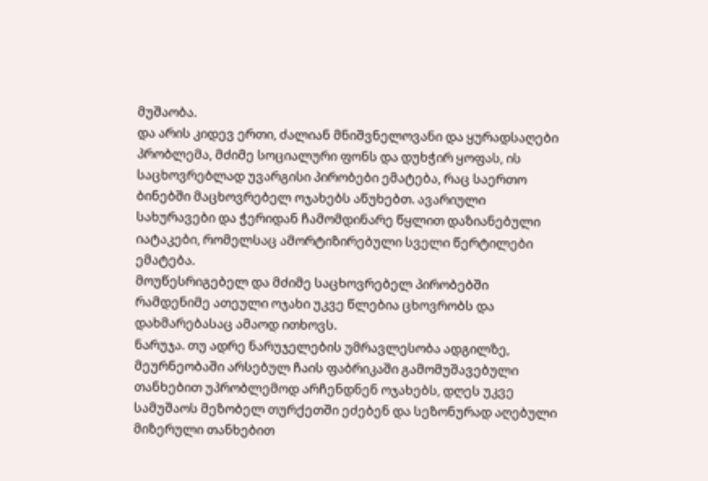მუშაობა.
და არის კიდევ ერთი, ძალიან მნიშვნელოვანი და ყურადსაღები პრობლემა, მძიმე სოციალური ფონს და დუხჭირ ყოფას, ის საცხოვრებლად უვარგისი პირობები ემატება, რაც საერთო ბინებში მაცხოვრებელ ოჯახებს აწუხებთ. ავარიული სახურავები და ჭერიდან ჩამომდინარე წყლით დაზიანებული იატაკები, რომელსაც ამორტიზირებული სველი წერტილები ემატება.
მოუწესრიგებელ და მძიმე საცხოვრებელ პირობებში რამდენიმე ათეული ოჯახი უკვე წლებია ცხოვრობს და დახმარებასაც ამაოდ ითხოვს.
ნარუჯა. თუ ადრე ნარუჯელების უმრავლესობა ადგილზე, მეურნეობაში არსებულ ჩაის ფაბრიკაში გამომუშავებული თანხებით უპრობლემოდ არჩენდნენ ოჯახებს, დღეს უკვე სამუშაოს მეზობელ თურქეთში ეძებენ და სეზონურად აღებული მიზერული თანხებით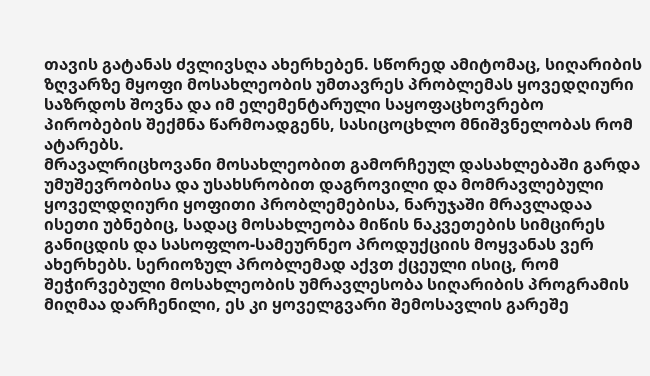თავის გატანას ძვლივსღა ახერხებენ. სწორედ ამიტომაც, სიღარიბის ზღვარზე მყოფი მოსახლეობის უმთავრეს პრობლემას ყოვედღიური საზრდოს შოვნა და იმ ელემენტარული საყოფაცხოვრებო პირობების შექმნა წარმოადგენს, სასიცოცხლო მნიშვნელობას რომ ატარებს.
მრავალრიცხოვანი მოსახლეობით გამორჩეულ დასახლებაში გარდა უმუშევრობისა და უსახსრობით დაგროვილი და მომრავლებული ყოველდღიური ყოფითი პრობლემებისა, ნარუჯაში მრავლადაა ისეთი უბნებიც, სადაც მოსახლეობა მიწის ნაკვეთების სიმცირეს განიცდის და სასოფლო-სამეურნეო პროდუქციის მოყვანას ვერ ახერხებს. სერიოზულ პრობლემად აქვთ ქცეული ისიც, რომ შეჭირვებული მოსახლეობის უმრავლესობა სიღარიბის პროგრამის მიღმაა დარჩენილი, ეს კი ყოველგვარი შემოსავლის გარეშე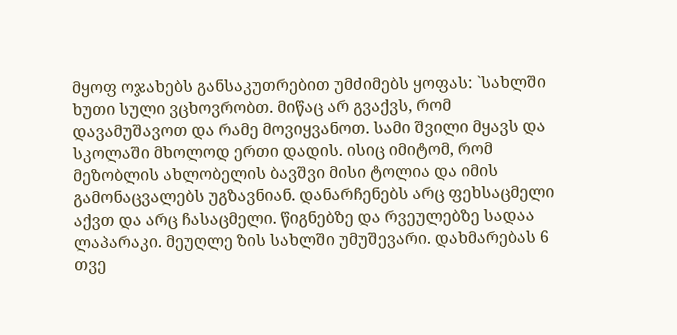მყოფ ოჯახებს განსაკუთრებით უმძიმებს ყოფას: `სახლში ხუთი სული ვცხოვრობთ. მიწაც არ გვაქვს, რომ დავამუშავოთ და რამე მოვიყვანოთ. სამი შვილი მყავს და სკოლაში მხოლოდ ერთი დადის. ისიც იმიტომ, რომ მეზობლის ახლობელის ბავშვი მისი ტოლია და იმის გამონაცვალებს უგზავნიან. დანარჩენებს არც ფეხსაცმელი აქვთ და არც ჩასაცმელი. წიგნებზე და რვეულებზე სადაა ლაპარაკი. მეუღლე ზის სახლში უმუშევარი. დახმარებას 6 თვე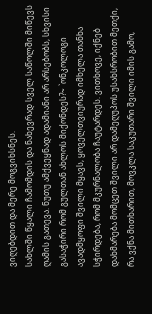ვიღებდით და მერე მოგვიხსნეს.
სახლში წყალი ჩამომდის და ნახევრად სველ საწოლში მიწევს ღამის გათევა. ნუთუ ამქვეყნად ადამიანი არ არსებობს, სხვისი გასაჭირი რომ გულთან ახლოს მიქონდეს?~ `ონკოლოგი ავადმყოფი შვილი მყავს, ყოველთვიურად იმხელა თანხა სჭირდება, რომ მკურნალობა ჩაუტარდეს. ვითხოვე, იქნებ დახმარება მომცეთ შვილი არ დამეღუპოს უსახსრობით მეთქი, რა ვქნა მითხარით, მოვკლა საკუთარი შვილი იმის გამო,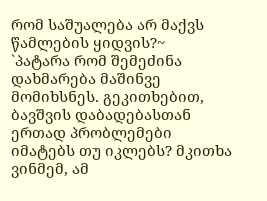რომ საშუალება არ მაქვს წამლების ყიდვის?~
`პატარა რომ შემეძინა დახმარება მაშინვე მომიხსნეს. გეკითხებით, ბავშვის დაბადებასთან ერთად პრობლემები იმატებს თუ იკლებს? მკითხა ვინმემ, ამ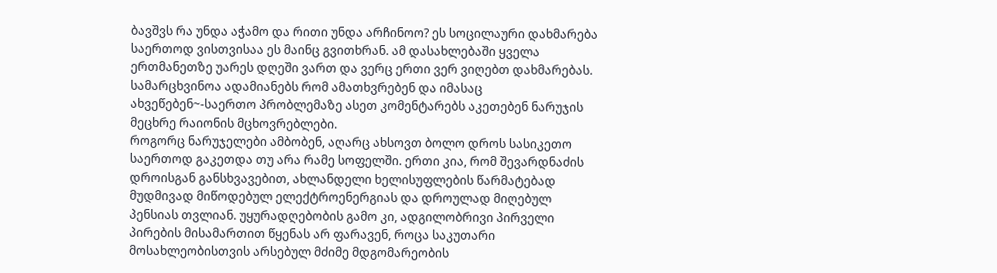ბავშვს რა უნდა აჭამო და რითი უნდა არჩინოო? ეს სოცილაური დახმარება საერთოდ ვისთვისაა ეს მაინც გვითხრან. ამ დასახლებაში ყველა ერთმანეთზე უარეს დღეში ვართ და ვერც ერთი ვერ ვიღებთ დახმარებას. სამარცხვინოა ადამიანებს რომ ამათხვრებენ და იმასაც ახვეწებენ~-საერთო პრობლემაზე ასეთ კომენტარებს აკეთებენ ნარუჯის მეცხრე რაიონის მცხოვრებლები.
როგორც ნარუჯელები ამბობენ, აღარც ახსოვთ ბოლო დროს სასიკეთო საერთოდ გაკეთდა თუ არა რამე სოფელში. ერთი კია, რომ შევარდნაძის დროისგან განსხვავებით, ახლანდელი ხელისუფლების წარმატებად მუდმივად მიწოდებულ ელექტროენერგიას და დროულად მიღებულ პენსიას თვლიან. უყურადღებობის გამო კი, ადგილობრივი პირველი პირების მისამართით წყენას არ ფარავენ, როცა საკუთარი მოსახლეობისთვის არსებულ მძიმე მდგომარეობის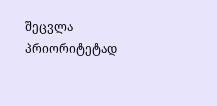შეცვლა პრიორიტეტად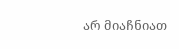არ მიაჩნიათ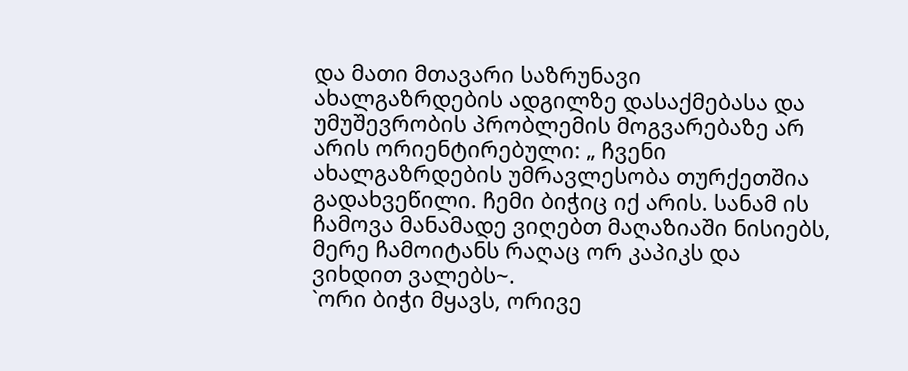და მათი მთავარი საზრუნავი ახალგაზრდების ადგილზე დასაქმებასა და უმუშევრობის პრობლემის მოგვარებაზე არ არის ორიენტირებული: „ ჩვენი ახალგაზრდების უმრავლესობა თურქეთშია გადახვეწილი. ჩემი ბიჭიც იქ არის. სანამ ის ჩამოვა მანამადე ვიღებთ მაღაზიაში ნისიებს, მერე ჩამოიტანს რაღაც ორ კაპიკს და ვიხდით ვალებს~.
`ორი ბიჭი მყავს, ორივე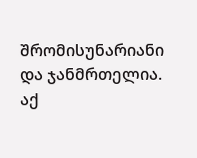შრომისუნარიანი და ჯანმრთელია. აქ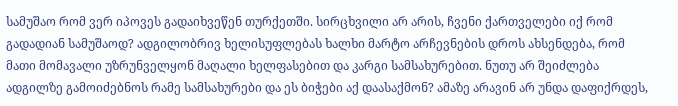სამუშაო რომ ვერ იპოვეს გადაიხვეწენ თურქეთში. სირცხვილი არ არის, ჩვენი ქართველები იქ რომ გადადიან სამუშაოდ? ადგილობრივ ხელისუფლებას ხალხი მარტო არჩევნების დროს ახსენდება, რომ მათი მომავალი უზრუნველყონ მაღალი ხელფასებით და კარგი სამსახურებით. ნუთუ არ შეიძლება ადგილზე გამოიძებნოს რამე სამსახურები და ეს ბიჭები აქ დაასაქმონ? ამაზე არავინ არ უნდა დაფიქრდეს,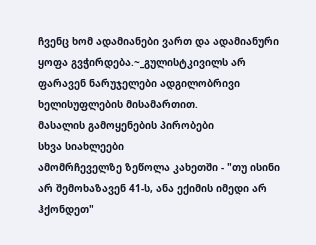ჩვენც ხომ ადამიანები ვართ და ადამიანური ყოფა გვჭირდება.~_გულისტკივილს არ ფარავენ ნარუჯელები ადგილობრივი ხელისუფლების მისამართით.
მასალის გამოყენების პირობები
სხვა სიახლეები
ამომრჩეველზე ზეწოლა კახეთში - "თუ ისინი არ შემოხაზავენ 41-ს, ანა ექიმის იმედი არ ჰქონდეთ"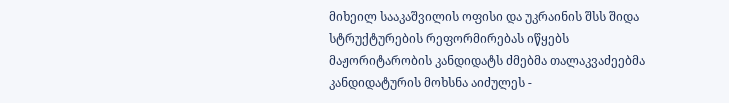მიხეილ სააკაშვილის ოფისი და უკრაინის შსს შიდა სტრუქტურების რეფორმირებას იწყებს
მაჟორიტარობის კანდიდატს ძმებმა თალაკვაძეებმა კანდიდატურის მოხსნა აიძულეს -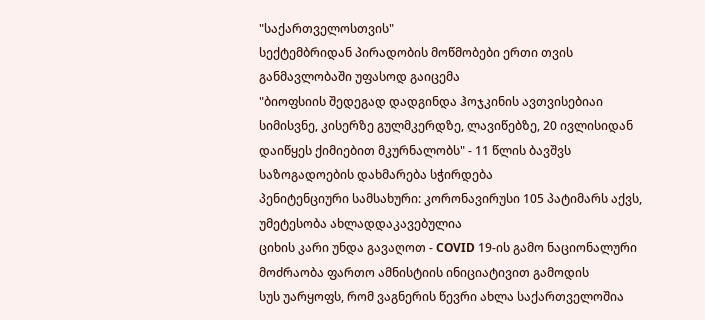"საქართველოსთვის"
სექტემბრიდან პირადობის მოწმობები ერთი თვის განმავლობაში უფასოდ გაიცემა
"ბიოფსიის შედეგად დადგინდა ჰოჯკინის ავთვისებიაი სიმისვნე, კისერზე გულმკერდზე, ლავიწებზე, 20 ივლისიდან დაიწყეს ქიმიებით მკურნალობს" - 11 წლის ბავშვს საზოგადოების დახმარება სჭირდება
პენიტენციური სამსახური: კორონავირუსი 105 პატიმარს აქვს, უმეტესობა ახლადდაკავებულია
ციხის კარი უნდა გავაღოთ - COVID 19-ის გამო ნაციონალური მოძრაობა ფართო ამნისტიის ინიციატივით გამოდის
სუს უარყოფს, რომ ვაგნერის წევრი ახლა საქართველოშია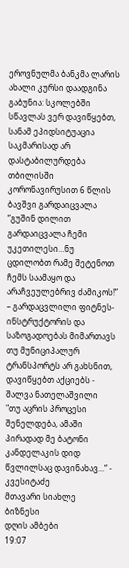ეროვნულმა ბანკმა ლარის ახალი კურსი დაადგინა
გაბუნია: სკოლებში სწავლას ვერ დავიწყებთ, სანამ ეპიდსიტუაცია საკმარისად არ დასტაბილურდება
თბილისში კორონავირუსით 6 წლის ბავშვი გარდაიცვალა
“გუშინ დილით გარდაიცვალა ჩემი უკეთილესი…ნუ ცდილობთ რამე შეტენოთ ჩემს საამაყო და არაჩვეულებრივ ძამიკოს!” – გარდაცვლილი ფიტნეს-ინსტრუქტორის და საზოგადოებას მიმართავს
თუ მუნიციპალურ ტრანსპორტს არ გახსნით, დავიწყებთ აქციებს - შალვა ნათელაშვილი
"თუ აცრის პროცესი შენელდება, ამაში პირადად მე ბატონი კანდელაკის დიდ წვლილსაც დავინახავ...“ - კვესიტაძე
მთავარი სიახლე
ბიზნესი
დღის ამბები
19:07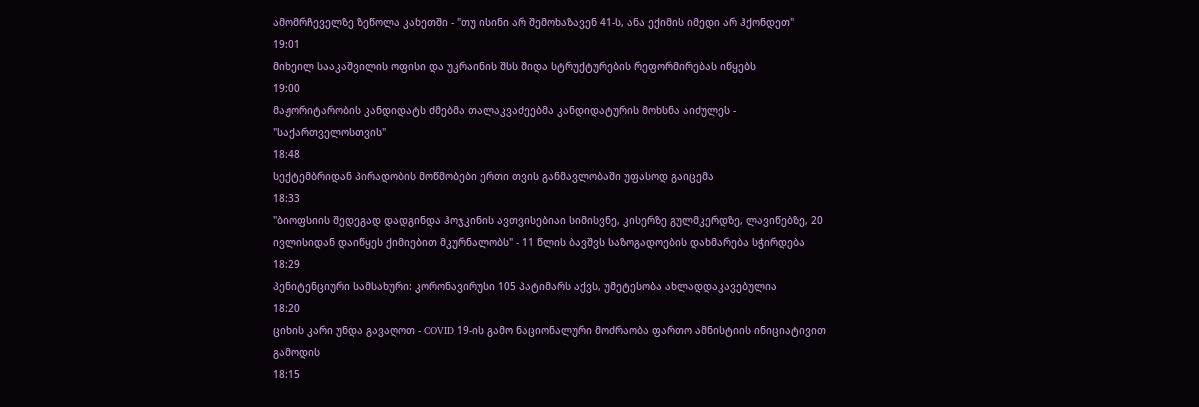ამომრჩეველზე ზეწოლა კახეთში - "თუ ისინი არ შემოხაზავენ 41-ს, ანა ექიმის იმედი არ ჰქონდეთ"
19:01
მიხეილ სააკაშვილის ოფისი და უკრაინის შსს შიდა სტრუქტურების რეფორმირებას იწყებს
19:00
მაჟორიტარობის კანდიდატს ძმებმა თალაკვაძეებმა კანდიდატურის მოხსნა აიძულეს - "საქართველოსთვის"
18:48
სექტემბრიდან პირადობის მოწმობები ერთი თვის განმავლობაში უფასოდ გაიცემა
18:33
"ბიოფსიის შედეგად დადგინდა ჰოჯკინის ავთვისებიაი სიმისვნე, კისერზე გულმკერდზე, ლავიწებზე, 20 ივლისიდან დაიწყეს ქიმიებით მკურნალობს" - 11 წლის ბავშვს საზოგადოების დახმარება სჭირდება
18:29
პენიტენციური სამსახური: კორონავირუსი 105 პატიმარს აქვს, უმეტესობა ახლადდაკავებულია
18:20
ციხის კარი უნდა გავაღოთ - COVID 19-ის გამო ნაციონალური მოძრაობა ფართო ამნისტიის ინიციატივით გამოდის
18:15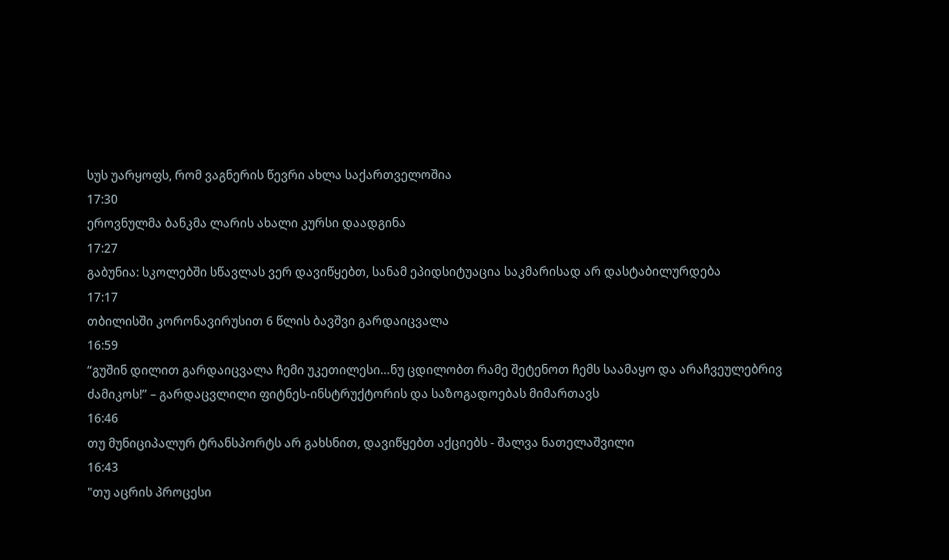სუს უარყოფს, რომ ვაგნერის წევრი ახლა საქართველოშია
17:30
ეროვნულმა ბანკმა ლარის ახალი კურსი დაადგინა
17:27
გაბუნია: სკოლებში სწავლას ვერ დავიწყებთ, სანამ ეპიდსიტუაცია საკმარისად არ დასტაბილურდება
17:17
თბილისში კორონავირუსით 6 წლის ბავშვი გარდაიცვალა
16:59
“გუშინ დილით გარდაიცვალა ჩემი უკეთილესი…ნუ ცდილობთ რამე შეტენოთ ჩემს საამაყო და არაჩვეულებრივ ძამიკოს!” – გარდაცვლილი ფიტნეს-ინსტრუქტორის და საზოგადოებას მიმართავს
16:46
თუ მუნიციპალურ ტრანსპორტს არ გახსნით, დავიწყებთ აქციებს - შალვა ნათელაშვილი
16:43
"თუ აცრის პროცესი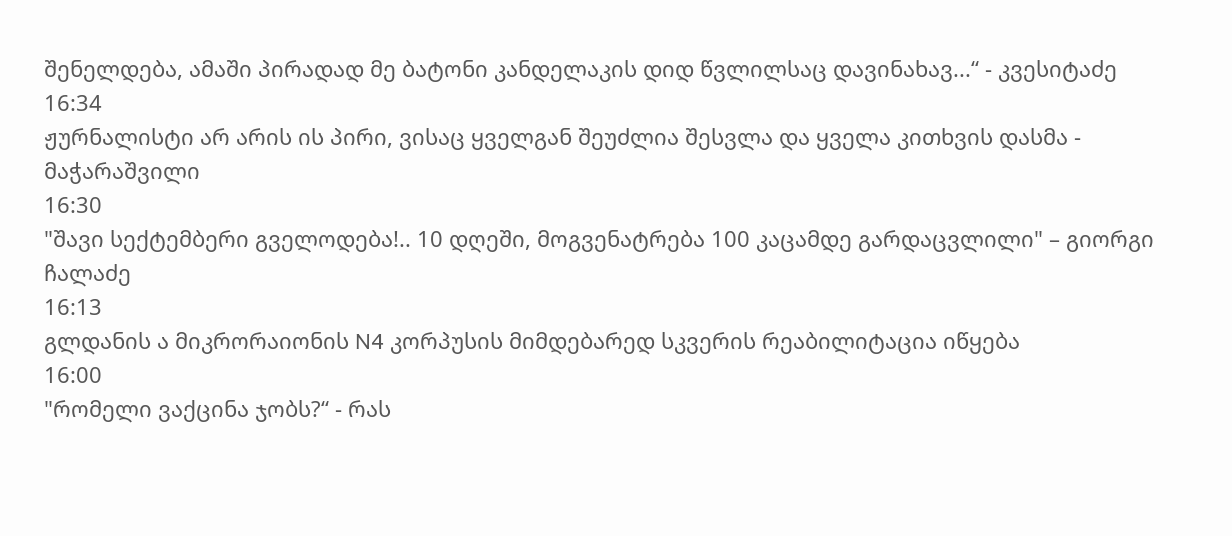შენელდება, ამაში პირადად მე ბატონი კანდელაკის დიდ წვლილსაც დავინახავ...“ - კვესიტაძე
16:34
ჟურნალისტი არ არის ის პირი, ვისაც ყველგან შეუძლია შესვლა და ყველა კითხვის დასმა - მაჭარაშვილი
16:30
"შავი სექტემბერი გველოდება!.. 10 დღეში, მოგვენატრება 100 კაცამდე გარდაცვლილი" – გიორგი ჩალაძე
16:13
გლდანის ა მიკრორაიონის N4 კორპუსის მიმდებარედ სკვერის რეაბილიტაცია იწყება
16:00
"რომელი ვაქცინა ჯობს?“ - რას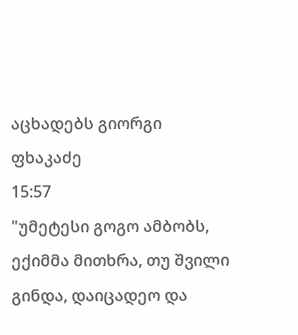აცხადებს გიორგი ფხაკაძე
15:57
"უმეტესი გოგო ამბობს, ექიმმა მითხრა, თუ შვილი გინდა, დაიცადეო და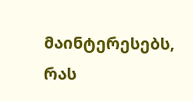მაინტერესებს, რას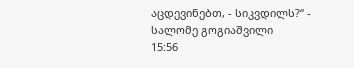აცდევინებთ, - სიკვდილს?“ - სალომე გოგიაშვილი
15:56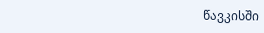წავკისში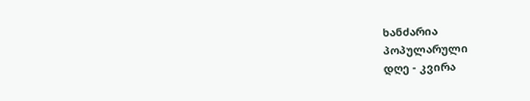ხანძარია
პოპულარული
დღე - კვირა